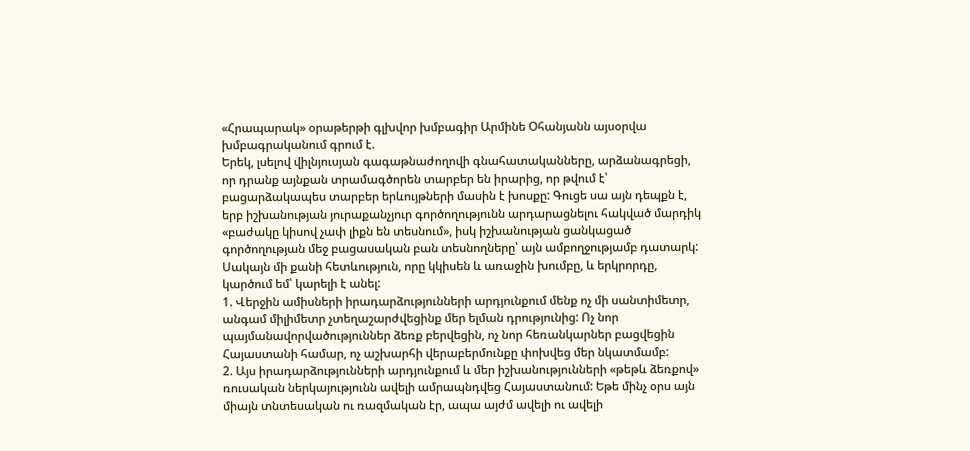«Հրապարակ» օրաթերթի գլխվոր խմբագիր Արմինե Օհանյանն այսօրվա խմբագրականում գրում է.
Երեկ, լսելով վիլնյուսյան գագաթնաժողովի գնահատականները, արձանագրեցի, որ դրանք այնքան տրամագծորեն տարբեր են իրարից, որ թվում է՝ բացարձակապես տարբեր երևույթների մասին է խոսքը: Գուցե սա այն դեպքն է, երբ իշխանության յուրաքանչյուր գործողությունն արդարացնելու հակված մարդիկ «բաժակը կիսով չափ լիքն են տեսնում», իսկ իշխանության ցանկացած գործողության մեջ բացասական բան տեսնողները՝ այն ամբողջությամբ դատարկ: Սակայն մի քանի հետևություն, որը կկիսեն և առաջին խումբը, և երկրորդը, կարծում եմ՝ կարելի է անել:
1. Վերջին ամիսների իրադարձությունների արդյունքում մենք ոչ մի սանտիմետր, անգամ միլիմետր չտեղաշարժվեցինք մեր ելման դրությունից: Ոչ նոր պայմանավորվածություններ ձեռք բերվեցին, ոչ նոր հեռանկարներ բացվեցին Հայաստանի համար, ոչ աշխարհի վերաբերմունքը փոխվեց մեր նկատմամբ:
2. Այս իրադարձությունների արդյունքում և մեր իշխանությունների «թեթև ձեռքով» ռուսական ներկայությունն ավելի ամրապնդվեց Հայաստանում: Եթե մինչ օրս այն միայն տնտեսական ու ռազմական էր, ապա այժմ ավելի ու ավելի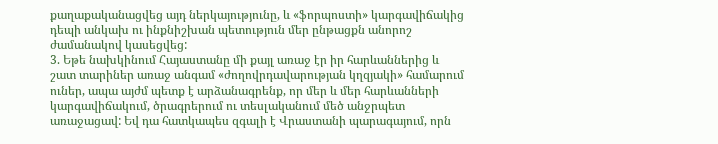քաղաքականացվեց այդ ներկայությունը, և «ֆորպոստի» կարգավիճակից դեպի անկախ ու ինքնիշխան պետություն մեր ընթացքն անորոշ ժամանակով կասեցվեց:
3. Եթե նախկինում Հայաստանը մի քայլ առաջ էր իր հարևաններից և շատ տարիներ առաջ անգամ «ժողովրդավարության կղզյակի» համարում ուներ, ապա այժմ պետք է արձանագրենք, որ մեր և մեր հարևանների կարգավիճակում, ծրագրերում ու տեսլականում մեծ անջրպետ առաջացավ: Եվ դա հատկապես զգալի է Վրաստանի պարագայում, որն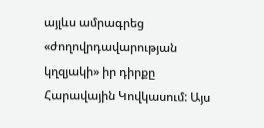այլևս ամրագրեց «ժողովրդավարության կղզյակի» իր դիրքը Հարավային Կովկասում: Այս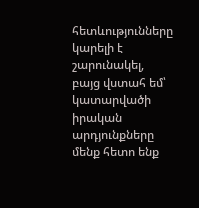հետևությունները կարելի է շարունակել, բայց վստահ եմ՝ կատարվածի իրական արդյունքները մենք հետո ենք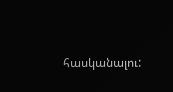հասկանալու: